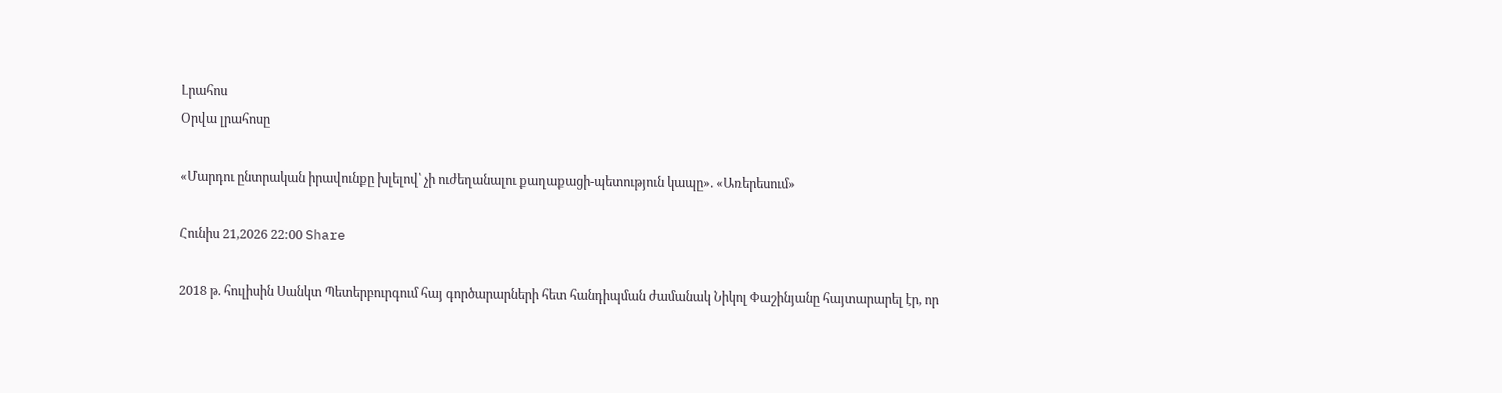Լրահոս
Օրվա լրահոսը

«Մարդու ընտրական իրավունքը խլելով՝ չի ուժեղանալու քաղաքացի-պետություն կապը». «Առերեսում»

Հունիս 21,2026 22:00 Share

2018 թ. հուլիսին Սանկտ Պետերբուրգում հայ գործարարների հետ հանդիպման ժամանակ Նիկոլ Փաշինյանը հայտարարել էր, որ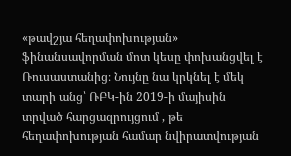«թավշյա հեղափոխության» ֆինանսավորման մոտ կեսը փոխանցվել է Ռուսաստանից։ Նույնը նա կրկնել է մեկ տարի անց՝ ՌԲԿ-ին 2019-ի մայիսին տրված հարցազրույցում , թե հեղափոխության համար նվիրատվության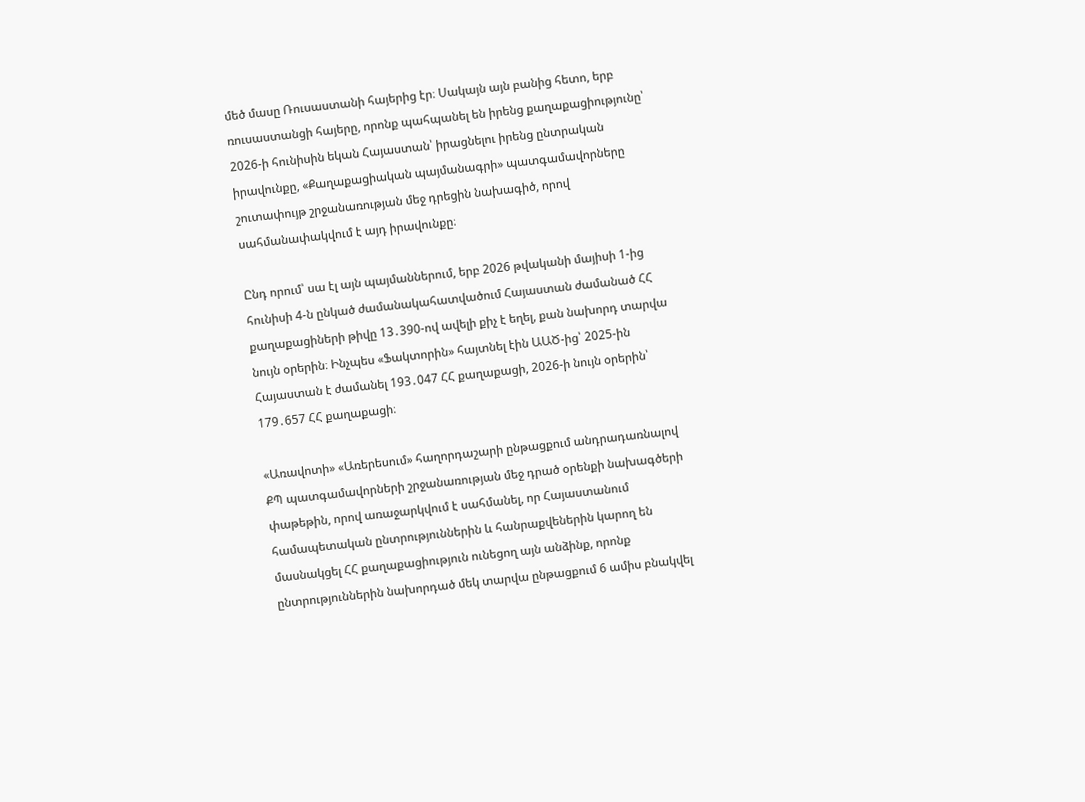մեծ մասը Ռուսաստանի հայերից էր։ Սակայն այն բանից հետո, երբ ռուսաստանցի հայերը, որոնք պահպանել են իրենց քաղաքացիությունը՝ 2026-ի հունիսին եկան Հայաստան՝ իրացնելու իրենց ընտրական իրավունքը, «Քաղաքացիական պայմանագրի» պատգամավորները շուտափույթ շրջանառության մեջ դրեցին նախագիծ, որով սահմանափակվում է այդ իրավունքը։

Ընդ որում՝ սա էլ այն պայմաններում, երբ 2026 թվականի մայիսի 1-ից հունիսի 4-ն ընկած ժամանակահատվածում Հայաստան ժամանած ՀՀ քաղաքացիների թիվը 13․390-ով ավելի քիչ է եղել, քան նախորդ տարվա նույն օրերին։ Ինչպես «Ֆակտորին» հայտնել էին ԱԱԾ-ից՝ 2025-ին Հայաստան է ժամանել 193․047 ՀՀ քաղաքացի, 2026-ի նույն օրերին՝ 179․657 ՀՀ քաղաքացի։

«Առավոտի» «Առերեսում» հաղորդաշարի ընթացքում անդրադառնալով ՔՊ պատգամավորների շրջանառության մեջ դրած օրենքի նախագծերի փաթեթին, որով առաջարկվում է սահմանել, որ Հայաստանում համապետական ընտրություններին և հանրաքվեներին կարող են մասնակցել ՀՀ քաղաքացիություն ունեցող այն անձինք, որոնք ընտրություններին նախորդած մեկ տարվա ընթացքում 6 ամիս բնակվել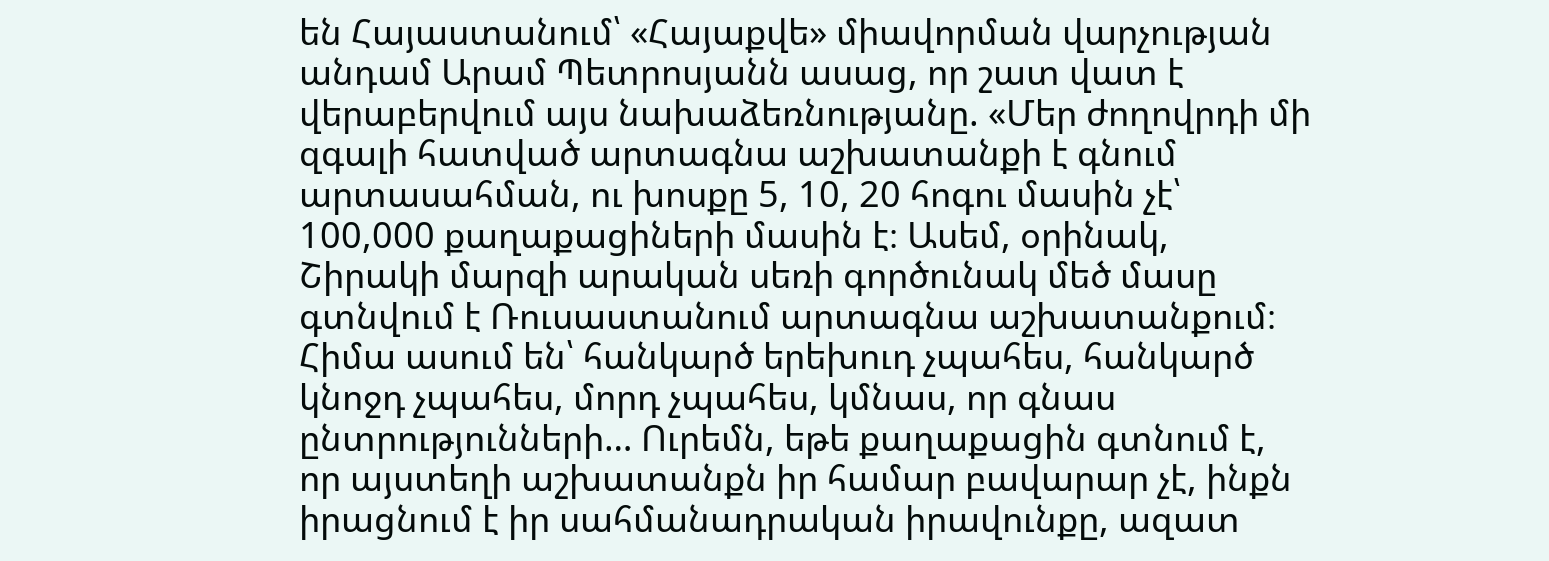են Հայաստանում՝ «Հայաքվե» միավորման վարչության անդամ Արամ Պետրոսյանն ասաց, որ շատ վատ է վերաբերվում այս նախաձեռնությանը. «Մեր ժողովրդի մի զգալի հատված արտագնա աշխատանքի է գնում արտասահման, ու խոսքը 5, 10, 20 հոգու մասին չէ՝ 100,000 քաղաքացիների մասին է։ Ասեմ, օրինակ, Շիրակի մարզի արական սեռի գործունակ մեծ մասը գտնվում է Ռուսաստանում արտագնա աշխատանքում։ Հիմա ասում են՝ հանկարծ երեխուդ չպահես, հանկարծ կնոջդ չպահես, մորդ չպահես, կմնաս, որ գնաս ընտրությունների… Ուրեմն, եթե քաղաքացին գտնում է, որ այստեղի աշխատանքն իր համար բավարար չէ, ինքն իրացնում է իր սահմանադրական իրավունքը, ազատ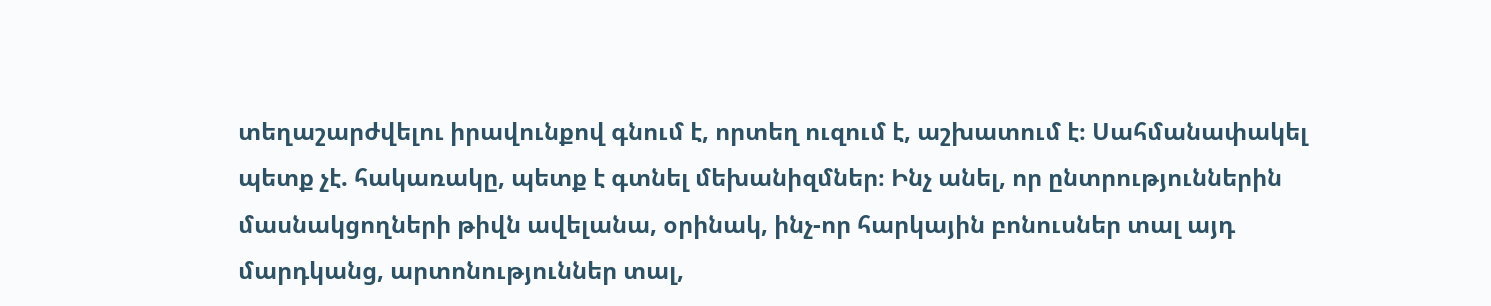տեղաշարժվելու իրավունքով գնում է, որտեղ ուզում է, աշխատում է։ Սահմանափակել պետք չէ. հակառակը, պետք է գտնել մեխանիզմներ։ Ինչ անել, որ ընտրություններին մասնակցողների թիվն ավելանա, օրինակ, ինչ-որ հարկային բոնուսներ տալ այդ մարդկանց, արտոնություններ տալ,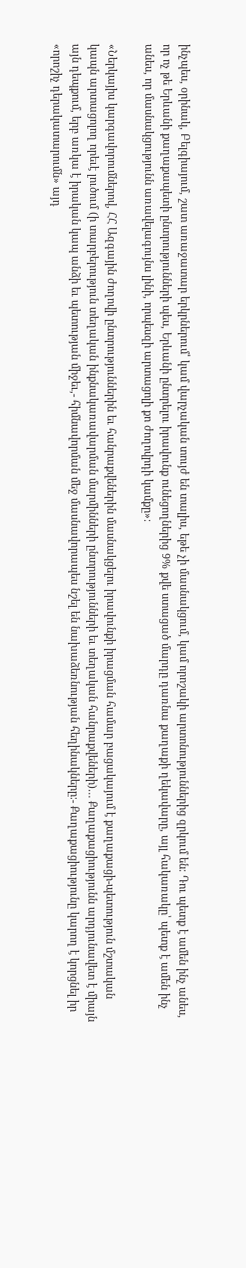ինչպես, օրինակ, Բելգիայում, շատ առաջատար երկրներում՝ կամ վարչական տույժ են տալիս, եթե չի մասնակցում, կամ որոշակի արտոնություններից զրկում են։ Դու պետք է ամեն ինչ անես, որ ոչ թե Երևանի քաղաքապետի ընտրությունների պես, Երևանի ընտրելու իրավունք ունեցողներից 9% քվե ստացած մարդը դառնա քաղաքի ղեկավարը, այլ հակառակը՝ պետք է ամեն ինչ անես, որ մասնակցությունն առավելագույնս լինի, որպեսզի արտացոլի քո ժողովրդի կամքը»։

«Ներկայիս կարգավորումներով, ՀՀ Ազգային ժողովի ընտրություններին եւ հանրաքվեներին մասնակցելու իրավունքի իրացման համար բացակայում է քաղաքացի-պետություն մշտական կապն արտացոլող որեւէ լուծում (ի տարբերություն տեղական ինքնակառավարման մարմինների ընտրությունների եւ տեղական հանրաքվեների)… Քաղաքացիությունն արդյունավետ է միայն այն դեպքում, երբ առկա է իրական կապ անձի եւ պետության միջեւ,- հիմնավորման մեջ մասնավորապես նշել են նախաձեռնության հեղինակները։- Քաղաքացիությունը կարող է կորցնել իր «որոշիչ դերակատարումն» այդ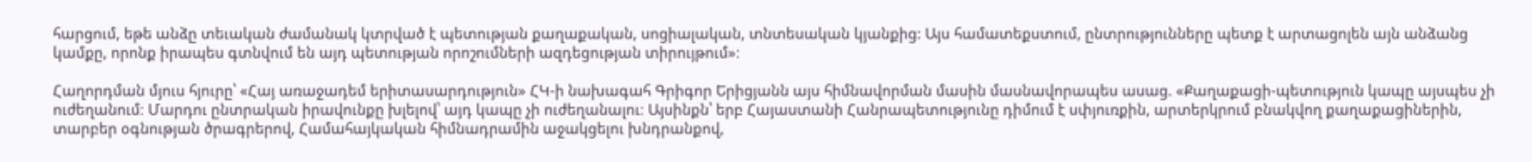հարցում, եթե անձը տեւական ժամանակ կտրված է պետության քաղաքական, սոցիալական, տնտեսական կյանքից: Այս համատեքստում, ընտրությունները պետք է արտացոլեն այն անձանց կամքը, որոնք իրապես գտնվում են այդ պետության որոշումների ազդեցության տիրույթում»։

Հաղորդման մյուս հյուրը՝ «Հայ առաջադեմ երիտասարդություն» ՀԿ-ի նախագահ Գրիգոր Երիցյանն այս հիմնավորման մասին մասնավորապես ասաց. «Քաղաքացի-պետություն կապը այսպես չի ուժեղանում։ Մարդու ընտրական իրավունքը խլելով՝ այդ կապը չի ուժեղանալու։ Այսինքն՝ երբ Հայաստանի Հանրապետությունը դիմում է սփյուռքին, արտերկրում բնակվող քաղաքացիներին, տարբեր օգնության ծրագրերով, Համահայկական հիմնադրամին աջակցելու խնդրանքով,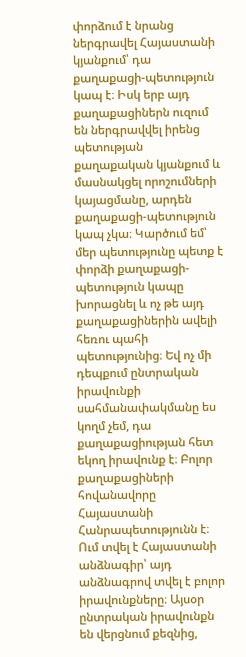փորձում է նրանց ներգրավել Հայաստանի կյանքում՝ դա քաղաքացի-պետություն կապ է։ Իսկ երբ այդ քաղաքացիներն ուզում են ներգրավվել իրենց պետության քաղաքական կյանքում և մասնակցել որոշումների կայացմանը, արդեն քաղաքացի-պետություն կապ չկա։ Կարծում եմ՝ մեր պետությունը պետք է փորձի քաղաքացի-պետություն կապը խորացնել և ոչ թե այդ քաղաքացիներին ավելի հեռու պահի պետությունից։ Եվ ոչ մի դեպքում ընտրական իրավունքի սահմանափակմանը ես կողմ չեմ, դա քաղաքացիության հետ եկող իրավունք է։ Բոլոր քաղաքացիների հովանավորը Հայաստանի Հանրապետությունն է։ Ում տվել է Հայաստանի անձնագիր՝ այդ անձնագրով տվել է բոլոր իրավունքները։ Այսօր ընտրական իրավունքն են վերցնում քեզնից,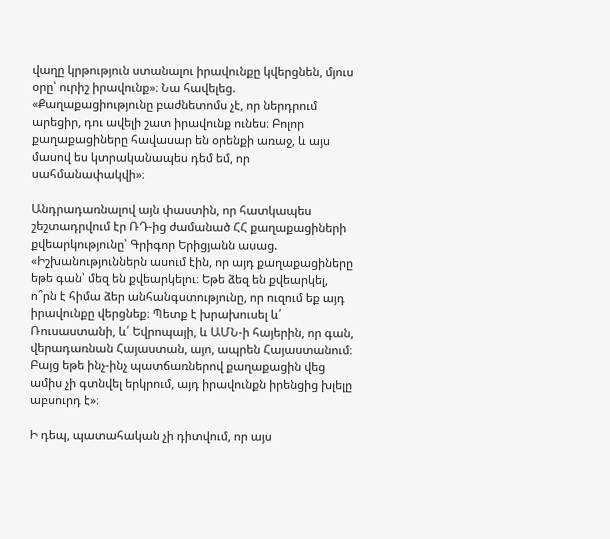վաղը կրթություն ստանալու իրավունքը կվերցնեն, մյուս օրը՝ ուրիշ իրավունք»։ Նա հավելեց. «Քաղաքացիությունը բաժնետոմս չէ, որ ներդրում արեցիր, դու ավելի շատ իրավունք ունես։ Բոլոր քաղաքացիները հավասար են օրենքի առաջ, և այս մասով ես կտրականապես դեմ եմ, որ սահմանափակվի»։

Անդրադառնալով այն փաստին, որ հատկապես շեշտադրվում էր ՌԴ-ից ժամանած ՀՀ քաղաքացիների քվեարկությունը՝ Գրիգոր Երիցյանն ասաց. «Իշխանություններն ասում էին, որ այդ քաղաքացիները եթե գան՝ մեզ են քվեարկելու։ Եթե ձեզ են քվեարկել, ո՞րն է հիմա ձեր անհանգստությունը, որ ուզում եք այդ իրավունքը վերցնեք։ Պետք է խրախուսել և՛ Ռուսաստանի, և՛ Եվրոպայի, և ԱՄՆ-ի հայերին, որ գան, վերադառնան Հայաստան, այո, ապրեն Հայաստանում։ Բայց եթե ինչ-ինչ պատճառներով քաղաքացին վեց ամիս չի գտնվել երկրում, այդ իրավունքն իրենցից խլելը աբսուրդ է»։

Ի դեպ, պատահական չի դիտվում, որ այս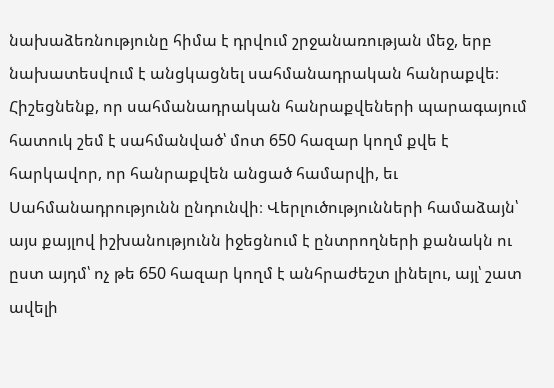նախաձեռնությունը հիմա է դրվում շրջանառության մեջ, երբ նախատեսվում է անցկացնել սահմանադրական հանրաքվե։ Հիշեցնենք, որ սահմանադրական հանրաքվեների պարագայում հատուկ շեմ է սահմանված՝ մոտ 650 հազար կողմ քվե է հարկավոր, որ հանրաքվեն անցած համարվի, եւ Սահմանադրությունն ընդունվի։ Վերլուծությունների համաձայն՝ այս քայլով իշխանությունն իջեցնում է ընտրողների քանակն ու ըստ այդմ՝ ոչ թե 650 հազար կողմ է անհրաժեշտ լինելու, այլ՝ շատ ավելի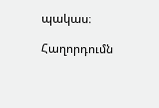պակաս։

Հաղորդումն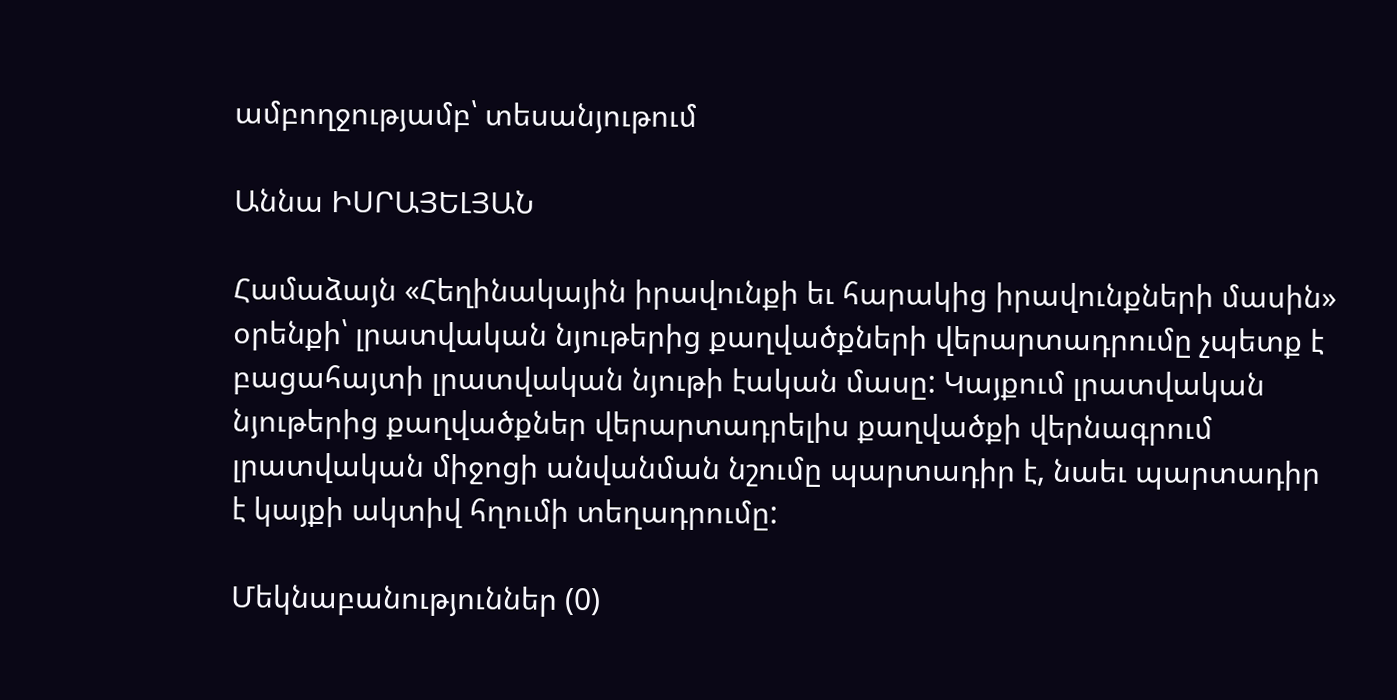ամբողջությամբ՝ տեսանյութում

Աննա ԻՍՐԱՅԵԼՅԱՆ

Համաձայն «Հեղինակային իրավունքի եւ հարակից իրավունքների մասին» օրենքի՝ լրատվական նյութերից քաղվածքների վերարտադրումը չպետք է բացահայտի լրատվական նյութի էական մասը: Կայքում լրատվական նյութերից քաղվածքներ վերարտադրելիս քաղվածքի վերնագրում լրատվական միջոցի անվանման նշումը պարտադիր է, նաեւ պարտադիր է կայքի ակտիվ հղումի տեղադրումը:

Մեկնաբանություններ (0)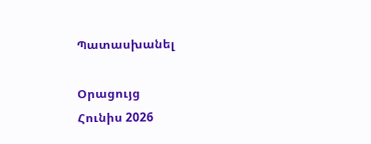Պատասխանել

Օրացույց
Հունիս 2026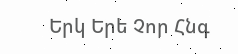Երկ Երե Չոր Հնգ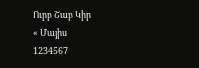Ուրբ Շաբ Կիր
« Մայիս
1234567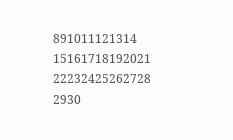891011121314
15161718192021
22232425262728
2930